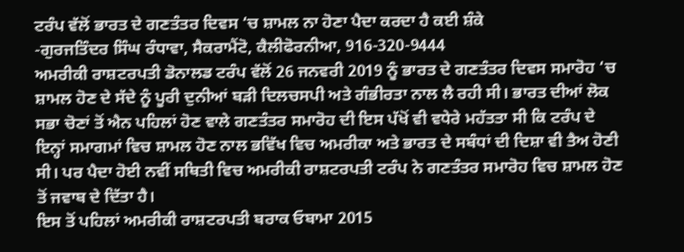ਟਰੰਪ ਵੱਲੋਂ ਭਾਰਤ ਦੇ ਗਣਤੰਤਰ ਦਿਵਸ ‘ਚ ਸ਼ਾਮਲ ਨਾ ਹੋਣਾ ਪੈਦਾ ਕਰਦਾ ਹੈ ਕਈ ਸ਼ੰਕੇ
-ਗੁਰਜਤਿੰਦਰ ਸਿੰਘ ਰੰਧਾਵਾ, ਸੈਕਰਾਮੈਂਟੋ, ਕੈਲੀਫੋਰਨੀਆ, 916-320-9444
ਅਮਰੀਕੀ ਰਾਸ਼ਟਰਪਤੀ ਡੋਨਾਲਡ ਟਰੰਪ ਵੱਲੋਂ 26 ਜਨਵਰੀ 2019 ਨੂੰ ਭਾਰਤ ਦੇ ਗਣਤੰਤਰ ਦਿਵਸ ਸਮਾਰੋਹ ‘ਚ ਸ਼ਾਮਲ ਹੋਣ ਦੇ ਸੱਦੇ ਨੂੰ ਪੂਰੀ ਦੁਨੀਆਂ ਬੜੀ ਦਿਲਚਸਪੀ ਅਤੇ ਗੰਭੀਰਤਾ ਨਾਲ ਲੈ ਰਹੀ ਸੀ। ਭਾਰਤ ਦੀਆਂ ਲੋਕ ਸਭਾ ਚੋਣਾਂ ਤੋਂ ਐਨ ਪਹਿਲਾਂ ਹੋਣ ਵਾਲੇ ਗਣਤੰਤਰ ਸਮਾਰੋਹ ਦੀ ਇਸ ਪੱਖੋਂ ਵੀ ਵਧੇਰੇ ਮਹੱਤਤਾ ਸੀ ਕਿ ਟਰੰਪ ਦੇ ਇਨ੍ਹਾਂ ਸਮਾਗਮਾਂ ਵਿਚ ਸ਼ਾਮਲ ਹੋਣ ਨਾਲ ਭਵਿੱਖ ਵਿਚ ਅਮਰੀਕਾ ਅਤੇ ਭਾਰਤ ਦੇ ਸਬੰਧਾਂ ਦੀ ਦਿਸ਼ਾ ਵੀ ਤੈਅ ਹੋਣੀ ਸੀ। ਪਰ ਪੈਦਾ ਹੋਈ ਨਵੀਂ ਸਥਿਤੀ ਵਿਚ ਅਮਰੀਕੀ ਰਾਸ਼ਟਰਪਤੀ ਟਰੰਪ ਨੇ ਗਣਤੰਤਰ ਸਮਾਰੋਹ ਵਿਚ ਸ਼ਾਮਲ ਹੋਣ ਤੋਂ ਜਵਾਬ ਦੇ ਦਿੱਤਾ ਹੈ।
ਇਸ ਤੋਂ ਪਹਿਲਾਂ ਅਮਰੀਕੀ ਰਾਸ਼ਟਰਪਤੀ ਬਰਾਕ ਓਬਾਮਾ 2015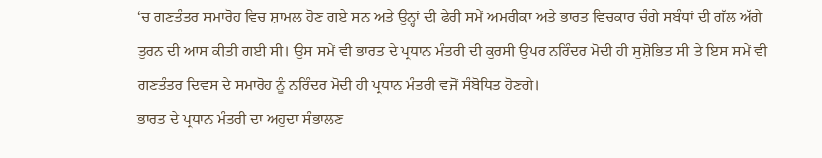‘ਚ ਗਣਤੰਤਰ ਸਮਾਰੋਹ ਵਿਚ ਸ਼ਾਮਲ ਹੋਣ ਗਏ ਸਨ ਅਤੇ ਉਨ੍ਹਾਂ ਦੀ ਫੇਰੀ ਸਮੇਂ ਅਮਰੀਕਾ ਅਤੇ ਭਾਰਤ ਵਿਚਕਾਰ ਚੰਗੇ ਸਬੰਧਾਂ ਦੀ ਗੱਲ ਅੱਗੇ ਤੁਰਨ ਦੀ ਆਸ ਕੀਤੀ ਗਈ ਸੀ। ਉਸ ਸਮੇਂ ਵੀ ਭਾਰਤ ਦੇ ਪ੍ਰਧਾਨ ਮੰਤਰੀ ਦੀ ਕੁਰਸੀ ਉਪਰ ਨਰਿੰਦਰ ਮੋਦੀ ਹੀ ਸੁਸ਼ੋਭਿਤ ਸੀ ਤੇ ਇਸ ਸਮੇਂ ਵੀ ਗਣਤੰਤਰ ਦਿਵਸ ਦੇ ਸਮਾਰੋਹ ਨੂੰ ਨਰਿੰਦਰ ਮੋਦੀ ਹੀ ਪ੍ਰਧਾਨ ਮੰਤਰੀ ਵਜੋਂ ਸੰਬੋਧਿਤ ਹੋਣਗੇ।
ਭਾਰਤ ਦੇ ਪ੍ਰਧਾਨ ਮੰਤਰੀ ਦਾ ਅਹੁਦਾ ਸੰਭਾਲਣ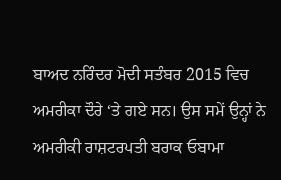ਬਾਅਦ ਨਰਿੰਦਰ ਮੋਦੀ ਸਤੰਬਰ 2015 ਵਿਚ ਅਮਰੀਕਾ ਦੌਰੇ ‘ਤੇ ਗਏ ਸਨ। ਉਸ ਸਮੇਂ ਉਨ੍ਹਾਂ ਨੇ ਅਮਰੀਕੀ ਰਾਸ਼ਟਰਪਤੀ ਬਰਾਕ ਓਬਾਮਾ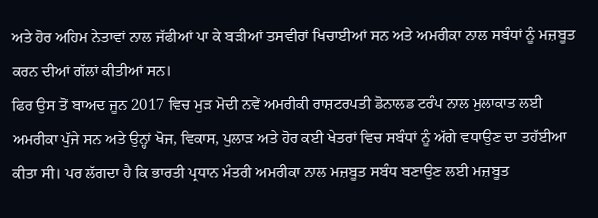ਅਤੇ ਹੋਰ ਅਹਿਮ ਨੇਤਾਵਾਂ ਨਾਲ ਜੱਫੀਆਂ ਪਾ ਕੇ ਬੜੀਆਂ ਤਸਵੀਰਾਂ ਖਿਚਾਈਆਂ ਸਨ ਅਤੇ ਅਮਰੀਕਾ ਨਾਲ ਸਬੰਧਾਂ ਨੂੰ ਮਜ਼ਬੂਤ ਕਰਨ ਦੀਆਂ ਗੱਲਾਂ ਕੀਤੀਆਂ ਸਨ।
ਫਿਰ ਉਸ ਤੋਂ ਬਾਅਦ ਜੂਨ 2017 ਵਿਚ ਮੁੜ ਮੋਦੀ ਨਵੇਂ ਅਮਰੀਕੀ ਰਾਸ਼ਟਰਪਤੀ ਡੋਨਾਲਡ ਟਰੰਪ ਨਾਲ ਮੁਲਾਕਾਤ ਲਈ ਅਮਰੀਕਾ ਪੁੱਜੇ ਸਨ ਅਤੇ ਉਨ੍ਹਾਂ ਖੋਜ, ਵਿਕਾਸ, ਪੁਲਾੜ ਅਤੇ ਹੋਰ ਕਈ ਖੇਤਰਾਂ ਵਿਚ ਸਬੰਧਾਂ ਨੂੰ ਅੱਗੇ ਵਧਾਉਣ ਦਾ ਤਹੱਈਆ ਕੀਤਾ ਸੀ। ਪਰ ਲੱਗਦਾ ਹੈ ਕਿ ਭਾਰਤੀ ਪ੍ਰਧਾਨ ਮੰਤਰੀ ਅਮਰੀਕਾ ਨਾਲ ਮਜ਼ਬੂਤ ਸਬੰਧ ਬਣਾਉਣ ਲਈ ਮਜ਼ਬੂਤ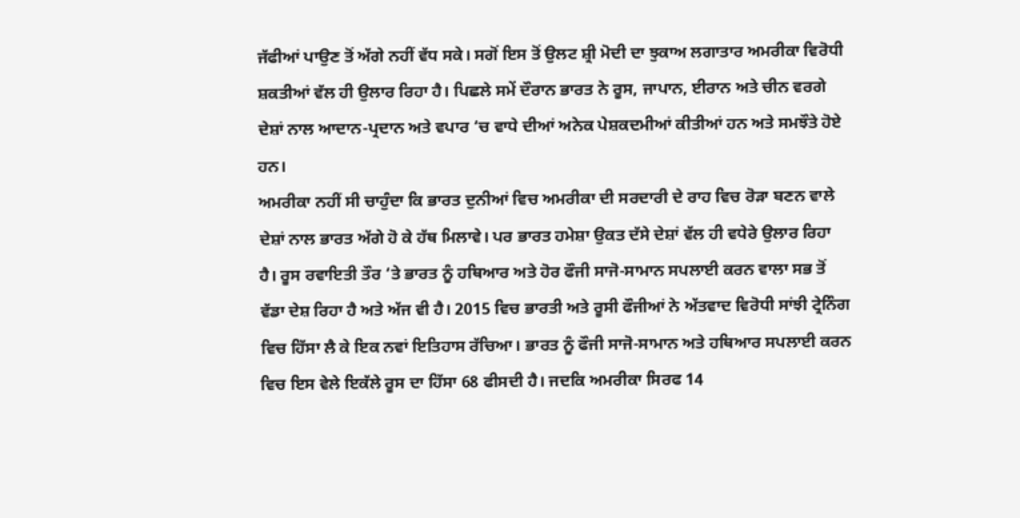ਜੱਫੀਆਂ ਪਾਉਣ ਤੋਂ ਅੱਗੇ ਨਹੀਂ ਵੱਧ ਸਕੇ। ਸਗੋਂ ਇਸ ਤੋਂ ਉਲਟ ਸ਼੍ਰੀ ਮੋਦੀ ਦਾ ਝੁਕਾਅ ਲਗਾਤਾਰ ਅਮਰੀਕਾ ਵਿਰੋਧੀ ਸ਼ਕਤੀਆਂ ਵੱਲ ਹੀ ਉਲਾਰ ਰਿਹਾ ਹੈ। ਪਿਛਲੇ ਸਮੇਂ ਦੌਰਾਨ ਭਾਰਤ ਨੇ ਰੂਸ, ਜਾਪਾਨ, ਈਰਾਨ ਅਤੇ ਚੀਨ ਵਰਗੇ ਦੇਸ਼ਾਂ ਨਾਲ ਆਦਾਨ-ਪ੍ਰਦਾਨ ਅਤੇ ਵਪਾਰ ‘ਚ ਵਾਧੇ ਦੀਆਂ ਅਨੇਕ ਪੇਸ਼ਕਦਮੀਆਂ ਕੀਤੀਆਂ ਹਨ ਅਤੇ ਸਮਝੌਤੇ ਹੋਏ ਹਨ।
ਅਮਰੀਕਾ ਨਹੀਂ ਸੀ ਚਾਹੁੰਦਾ ਕਿ ਭਾਰਤ ਦੁਨੀਆਂ ਵਿਚ ਅਮਰੀਕਾ ਦੀ ਸਰਦਾਰੀ ਦੇ ਰਾਹ ਵਿਚ ਰੋੜਾ ਬਣਨ ਵਾਲੇ ਦੇਸ਼ਾਂ ਨਾਲ ਭਾਰਤ ਅੱਗੇ ਹੋ ਕੇ ਹੱਥ ਮਿਲਾਵੇ। ਪਰ ਭਾਰਤ ਹਮੇਸ਼ਾ ਉਕਤ ਦੱਸੇ ਦੇਸ਼ਾਂ ਵੱਲ ਹੀ ਵਧੇਰੇ ਉਲਾਰ ਰਿਹਾ ਹੈ। ਰੂਸ ਰਵਾਇਤੀ ਤੌਰ ‘ਤੇ ਭਾਰਤ ਨੂੰ ਹਥਿਆਰ ਅਤੇ ਹੋਰ ਫੌਜੀ ਸਾਜੋ-ਸਾਮਾਨ ਸਪਲਾਈ ਕਰਨ ਵਾਲਾ ਸਭ ਤੋਂ ਵੱਡਾ ਦੇਸ਼ ਰਿਹਾ ਹੈ ਅਤੇ ਅੱਜ ਵੀ ਹੈ। 2015 ਵਿਚ ਭਾਰਤੀ ਅਤੇ ਰੂਸੀ ਫੌਜੀਆਂ ਨੇ ਅੱਤਵਾਦ ਵਿਰੋਧੀ ਸਾਂਝੀ ਟ੍ਰੇਨਿੰਗ ਵਿਚ ਹਿੱਸਾ ਲੈ ਕੇ ਇਕ ਨਵਾਂ ਇਤਿਹਾਸ ਰੱਚਿਆ। ਭਾਰਤ ਨੂੰ ਫੌਜੀ ਸਾਜੋ-ਸਾਮਾਨ ਅਤੇ ਹਥਿਆਰ ਸਪਲਾਈ ਕਰਨ ਵਿਚ ਇਸ ਵੇਲੇ ਇਕੱਲੇ ਰੂਸ ਦਾ ਹਿੱਸਾ 68 ਫੀਸਦੀ ਹੈ। ਜਦਕਿ ਅਮਰੀਕਾ ਸਿਰਫ 14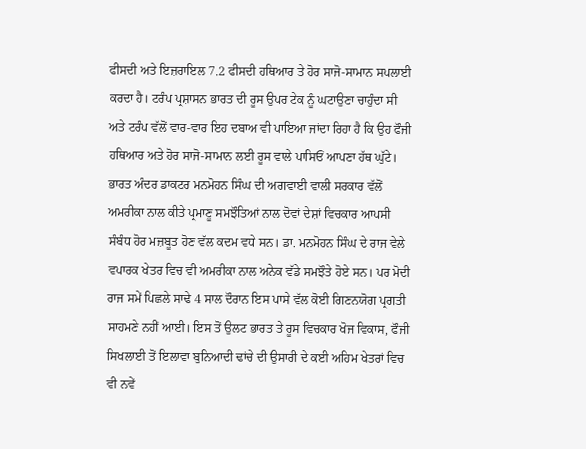ਫੀਸਦੀ ਅਤੇ ਇਜ਼ਰਾਇਲ 7.2 ਫੀਸਦੀ ਹਥਿਆਰ ਤੇ ਹੋਰ ਸਾਜੋ-ਸਾਮਾਨ ਸਪਲਾਈ ਕਰਦਾ ਹੈ। ਟਰੰਪ ਪ੍ਰਸ਼ਾਸਨ ਭਾਰਤ ਦੀ ਰੂਸ ਉਪਰ ਟੇਕ ਨੂੰ ਘਟਾਉਣਾ ਚਾਹੁੰਦਾ ਸੀ ਅਤੇ ਟਰੰਪ ਵੱਲੋਂ ਵਾਰ-ਵਾਰ ਇਹ ਦਬਾਅ ਵੀ ਪਾਇਆ ਜਾਂਦਾ ਰਿਹਾ ਹੈ ਕਿ ਉਹ ਫੌਜੀ ਹਥਿਆਰ ਅਤੇ ਹੋਰ ਸਾਜੋ-ਸਾਮਾਨ ਲਈ ਰੂਸ ਵਾਲੇ ਪਾਸਿਓਂ ਆਪਣਾ ਹੱਥ ਘੁੱਟੇ।
ਭਾਰਤ ਅੰਦਰ ਡਾਕਟਰ ਮਨਮੋਹਨ ਸਿੰਘ ਦੀ ਅਗਵਾਈ ਵਾਲੀ ਸਰਕਾਰ ਵੱਲੋਂ ਅਮਰੀਕਾ ਨਾਲ ਕੀਤੇ ਪ੍ਰਮਾਣੂ ਸਮਝੌਤਿਆਂ ਨਾਲ ਦੋਵਾਂ ਦੇਸ਼ਾਂ ਵਿਚਕਾਰ ਆਪਸੀ ਸੰਬੰਧ ਹੋਰ ਮਜ਼ਬੂਤ ਹੋਣ ਵੱਲ ਕਦਮ ਵਧੇ ਸਨ। ਡਾ. ਮਨਮੋਹਨ ਸਿੰਘ ਦੇ ਰਾਜ ਵੇਲੇ ਵਪਾਰਕ ਖੇਤਰ ਵਿਚ ਵੀ ਅਮਰੀਕਾ ਨਾਲ ਅਨੇਕ ਵੱਡੇ ਸਮਝੌਤੇ ਹੋਏ ਸਨ। ਪਰ ਮੋਦੀ ਰਾਜ ਸਮੇਂ ਪਿਛਲੇ ਸਾਢੇ 4 ਸਾਲ ਦੌਰਾਨ ਇਸ ਪਾਸੇ ਵੱਲ ਕੋਈ ਗਿਣਨਯੋਗ ਪ੍ਰਗਤੀ ਸਾਹਮਣੇ ਨਹੀਂ ਆਈ। ਇਸ ਤੋਂ ਉਲਟ ਭਾਰਤ ਤੇ ਰੂਸ ਵਿਚਕਾਰ ਖੋਜ ਵਿਕਾਸ, ਫੌਜੀ ਸਿਖਲਾਈ ਤੋਂ ਇਲਾਵਾ ਬੁਨਿਆਦੀ ਢਾਂਚੇ ਦੀ ਉਸਾਰੀ ਦੇ ਕਈ ਅਹਿਮ ਖੇਤਰਾਂ ਵਿਚ ਵੀ ਨਵੇਂ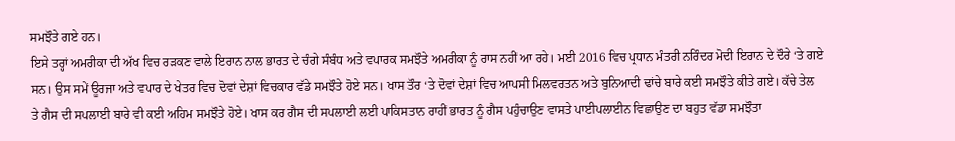ਸਮਝੌਤੇ ਗਏ ਹਨ।
ਇਸੇ ਤਰ੍ਹਾਂ ਅਮਰੀਕਾ ਦੀ ਅੱਖ ਵਿਚ ਰੜਕਣ ਵਾਲੇ ਇਰਾਨ ਨਾਲ ਭਾਰਤ ਦੇ ਚੰਗੇ ਸੰਬੰਧ ਅਤੇ ਵਪਾਰਕ ਸਮਝੌਤੇ ਅਮਰੀਕਾ ਨੂੰ ਰਾਸ ਨਹੀਂ ਆ ਰਹੇ। ਮਈ 2016 ਵਿਚ ਪ੍ਰਧਾਨ ਮੰਤਰੀ ਨਰਿੰਦਰ ਮੋਦੀ ਇਰਾਨ ਦੇ ਦੌਰੇ ‘ਤੇ ਗਏ ਸਨ। ਉਸ ਸਮੇਂ ਊਰਜਾ ਅਤੇ ਵਪਾਰ ਦੇ ਖੇਤਰ ਵਿਚ ਦੋਵਾਂ ਦੇਸ਼ਾਂ ਵਿਚਕਾਰ ਵੱਡੇ ਸਮਝੌਤੇ ਹੋਏ ਸਨ। ਖਾਸ ਤੌਰ ‘ਤੇ ਦੋਵਾਂ ਦੇਸ਼ਾਂ ਵਿਚ ਆਪਸੀ ਮਿਲਵਰਤਨ ਅਤੇ ਬੁਨਿਆਦੀ ਢਾਂਚੇ ਬਾਰੇ ਕਈ ਸਮਝੌਤੇ ਕੀਤੇ ਗਏ। ਕੱਚੇ ਤੇਲ ਤੇ ਗੈਸ ਦੀ ਸਪਲਾਈ ਬਾਰੇ ਵੀ ਕਈ ਅਹਿਮ ਸਮਝੌਤੇ ਹੋਏ। ਖਾਸ ਕਰ ਗੈਸ ਦੀ ਸਪਲਾਈ ਲਈ ਪਾਕਿਸਤਾਨ ਰਾਹੀਂ ਭਾਰਤ ਨੂੰ ਗੈਸ ਪਹੁੰਚਾਉਣ ਵਾਸਤੇ ਪਾਈਪਲਾਈਨ ਵਿਛਾਉਣ ਦਾ ਬਹੁਤ ਵੱਡਾ ਸਮਝੌਤਾ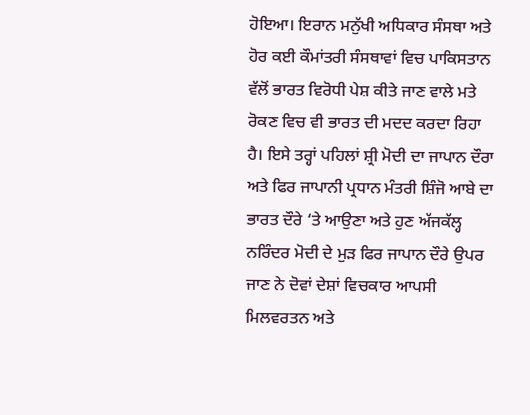ਹੋਇਆ। ਇਰਾਨ ਮਨੁੱਖੀ ਅਧਿਕਾਰ ਸੰਸਥਾ ਅਤੇ ਹੋਰ ਕਈ ਕੌਮਾਂਤਰੀ ਸੰਸਥਾਵਾਂ ਵਿਚ ਪਾਕਿਸਤਾਨ ਵੱਲੋਂ ਭਾਰਤ ਵਿਰੋਧੀ ਪੇਸ਼ ਕੀਤੇ ਜਾਣ ਵਾਲੇ ਮਤੇ ਰੋਕਣ ਵਿਚ ਵੀ ਭਾਰਤ ਦੀ ਮਦਦ ਕਰਦਾ ਰਿਹਾ ਹੈ। ਇਸੇ ਤਰ੍ਹਾਂ ਪਹਿਲਾਂ ਸ਼੍ਰੀ ਮੋਦੀ ਦਾ ਜਾਪਾਨ ਦੌਰਾ ਅਤੇ ਫਿਰ ਜਾਪਾਨੀ ਪ੍ਰਧਾਨ ਮੰਤਰੀ ਸ਼ਿੰਜੋ ਆਬੇ ਦਾ ਭਾਰਤ ਦੌਰੇ ‘ਤੇ ਆਉਣਾ ਅਤੇ ਹੁਣ ਅੱਜਕੱਲ੍ਹ ਨਰਿੰਦਰ ਮੋਦੀ ਦੇ ਮੁੜ ਫਿਰ ਜਾਪਾਨ ਦੌਰੇ ਉਪਰ ਜਾਣ ਨੇ ਦੋਵਾਂ ਦੇਸ਼ਾਂ ਵਿਚਕਾਰ ਆਪਸੀ ਮਿਲਵਰਤਨ ਅਤੇ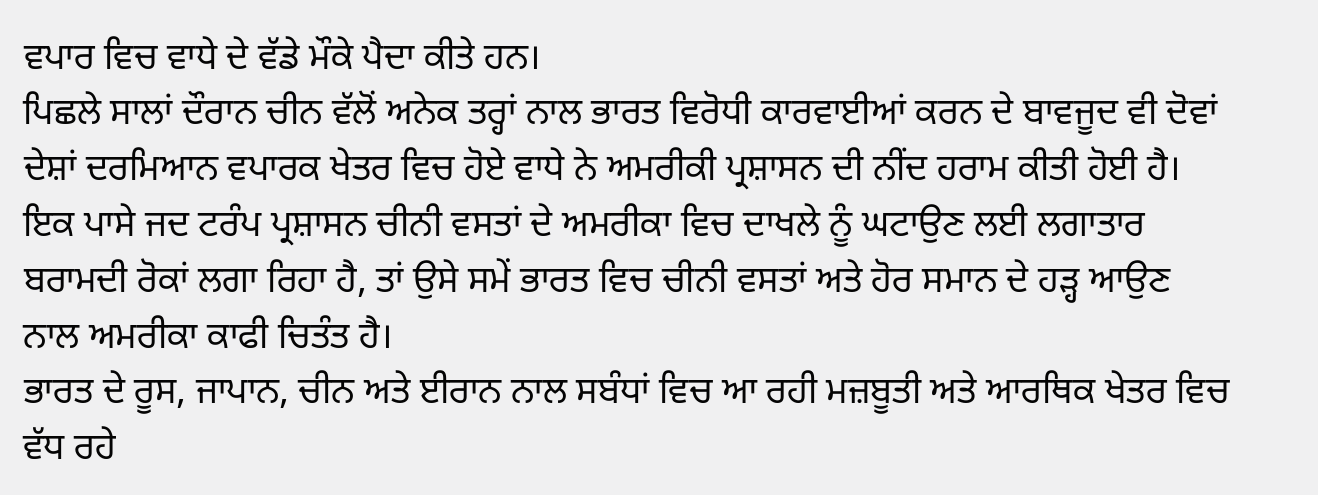ਵਪਾਰ ਵਿਚ ਵਾਧੇ ਦੇ ਵੱਡੇ ਮੌਕੇ ਪੈਦਾ ਕੀਤੇ ਹਨ।
ਪਿਛਲੇ ਸਾਲਾਂ ਦੌਰਾਨ ਚੀਨ ਵੱਲੋਂ ਅਨੇਕ ਤਰ੍ਹਾਂ ਨਾਲ ਭਾਰਤ ਵਿਰੋਧੀ ਕਾਰਵਾਈਆਂ ਕਰਨ ਦੇ ਬਾਵਜੂਦ ਵੀ ਦੋਵਾਂ ਦੇਸ਼ਾਂ ਦਰਮਿਆਨ ਵਪਾਰਕ ਖੇਤਰ ਵਿਚ ਹੋਏ ਵਾਧੇ ਨੇ ਅਮਰੀਕੀ ਪ੍ਰਸ਼ਾਸਨ ਦੀ ਨੀਂਦ ਹਰਾਮ ਕੀਤੀ ਹੋਈ ਹੈ। ਇਕ ਪਾਸੇ ਜਦ ਟਰੰਪ ਪ੍ਰਸ਼ਾਸਨ ਚੀਨੀ ਵਸਤਾਂ ਦੇ ਅਮਰੀਕਾ ਵਿਚ ਦਾਖਲੇ ਨੂੰ ਘਟਾਉਣ ਲਈ ਲਗਾਤਾਰ ਬਰਾਮਦੀ ਰੋਕਾਂ ਲਗਾ ਰਿਹਾ ਹੈ, ਤਾਂ ਉਸੇ ਸਮੇਂ ਭਾਰਤ ਵਿਚ ਚੀਨੀ ਵਸਤਾਂ ਅਤੇ ਹੋਰ ਸਮਾਨ ਦੇ ਹੜ੍ਹ ਆਉਣ ਨਾਲ ਅਮਰੀਕਾ ਕਾਫੀ ਚਿਤੰਤ ਹੈ।
ਭਾਰਤ ਦੇ ਰੂਸ, ਜਾਪਾਨ, ਚੀਨ ਅਤੇ ਈਰਾਨ ਨਾਲ ਸਬੰਧਾਂ ਵਿਚ ਆ ਰਹੀ ਮਜ਼ਬੂਤੀ ਅਤੇ ਆਰਥਿਕ ਖੇਤਰ ਵਿਚ ਵੱਧ ਰਹੇ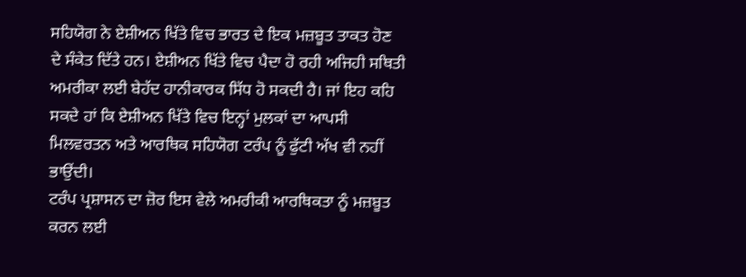ਸਹਿਯੋਗ ਨੇ ਏਸ਼ੀਅਨ ਖਿੱਤੇ ਵਿਚ ਭਾਰਤ ਦੇ ਇਕ ਮਜ਼ਬੂਤ ਤਾਕਤ ਹੋਣ ਦੇ ਸੰਕੇਤ ਦਿੱਤੇ ਹਨ। ਏਸ਼ੀਅਨ ਖਿੱਤੇ ਵਿਚ ਪੈਦਾ ਹੋ ਰਹੀ ਅਜਿਹੀ ਸਥਿਤੀ ਅਮਰੀਕਾ ਲਈ ਬੇਹੱਦ ਹਾਨੀਕਾਰਕ ਸਿੱਧ ਹੋ ਸਕਦੀ ਹੈ। ਜਾਂ ਇਹ ਕਹਿ ਸਕਦੇ ਹਾਂ ਕਿ ਏਸ਼ੀਅਨ ਖਿੱਤੇ ਵਿਚ ਇਨ੍ਹਾਂ ਮੁਲਕਾਂ ਦਾ ਆਪਸੀ ਮਿਲਵਰਤਨ ਅਤੇ ਆਰਥਿਕ ਸਹਿਯੋਗ ਟਰੰਪ ਨੂੰ ਫੁੱਟੀ ਅੱਖ ਵੀ ਨਹੀਂ ਭਾਉਂਦੀ।
ਟਰੰਪ ਪ੍ਰਸ਼ਾਸਨ ਦਾ ਜ਼ੋਰ ਇਸ ਵੇਲੇ ਅਮਰੀਕੀ ਆਰਥਿਕਤਾ ਨੂੰ ਮਜ਼ਬੂਤ ਕਰਨ ਲਈ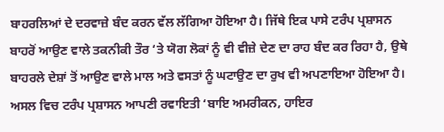ਬਾਹਰਲਿਆਂ ਦੇ ਦਰਵਾਜ਼ੇ ਬੰਦ ਕਰਨ ਵੱਲ ਲੱਗਿਆ ਹੋਇਆ ਹੈ। ਜਿੱਥੇ ਇਕ ਪਾਸੇ ਟਰੰਪ ਪ੍ਰਸ਼ਾਸਨ ਬਾਹਰੋਂ ਆਉਣ ਵਾਲੇ ਤਕਨੀਕੀ ਤੌਰ ‘ਤੇ ਯੋਗ ਲੋਕਾਂ ਨੂੰ ਵੀ ਵੀਜ਼ੇ ਦੇਣ ਦਾ ਰਾਹ ਬੰਦ ਕਰ ਰਿਹਾ ਹੈ, ਉਥੇ ਬਾਹਰਲੇ ਦੇਸ਼ਾਂ ਤੋਂ ਆਉਣ ਵਾਲੇ ਮਾਲ ਅਤੇ ਵਸਤਾਂ ਨੂੰ ਘਟਾਉਣ ਦਾ ਰੁਖ ਵੀ ਅਪਣਾਇਆ ਹੋਇਆ ਹੈ। ਅਸਲ ਵਿਚ ਟਰੰਪ ਪ੍ਰਸ਼ਾਸਨ ਆਪਣੀ ਰਵਾਇਤੀ ‘ਬਾਇ ਅਮਰੀਕਨ, ਹਾਇਰ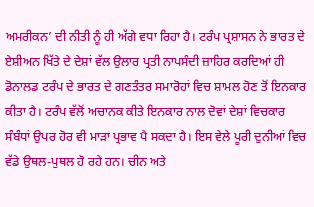ਅਮਰੀਕਨ’ ਦੀ ਨੀਤੀ ਨੂੰ ਹੀ ਅੱਗੇ ਵਧਾ ਰਿਹਾ ਹੈ। ਟਰੰਪ ਪ੍ਰਸ਼ਾਸਨ ਨੇ ਭਾਰਤ ਦੇ ਏਸ਼ੀਅਨ ਖਿੱਤੇ ਦੇ ਦੇਸ਼ਾਂ ਵੱਲ ਉਲਾਰ ਪ੍ਰਤੀ ਨਾਪਸੰਦੀ ਜ਼ਾਹਿਰ ਕਰਦਿਆਂ ਹੀ ਡੋਨਾਲਡ ਟਰੰਪ ਦੇ ਭਾਰਤ ਦੇ ਗਣਤੰਤਰ ਸਮਾਰੋਹਾਂ ਵਿਚ ਸ਼ਾਮਲ ਹੋਣ ਤੋਂ ਇਨਕਾਰ ਕੀਤਾ ਹੈ। ਟਰੰਪ ਵੱਲੋਂ ਅਚਾਨਕ ਕੀਤੇ ਇਨਕਾਰ ਨਾਲ ਦੋਵਾਂ ਦੇਸ਼ਾਂ ਵਿਚਕਾਰ ਸੰਬੰਧਾਂ ਉਪਰ ਹੋਰ ਵੀ ਮਾੜਾ ਪ੍ਰਭਾਵ ਪੈ ਸਕਦਾ ਹੈ। ਇਸ ਵੇਲੇ ਪੂਰੀ ਦੁਨੀਆਂ ਵਿਚ ਵੱਡੇ ਉਥਲ-ਪੁਥਲ ਹੋ ਰਹੇ ਹਨ। ਚੀਨ ਅਤੇ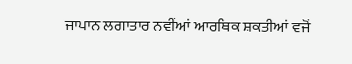ਜਾਪਾਨ ਲਗਾਤਾਰ ਨਵੀਂਆਂ ਆਰਥਿਕ ਸ਼ਕਤੀਆਂ ਵਜੋਂ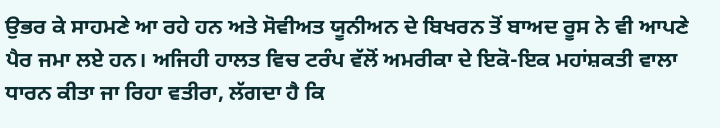ਉਭਰ ਕੇ ਸਾਹਮਣੇ ਆ ਰਹੇ ਹਨ ਅਤੇ ਸੋਵੀਅਤ ਯੂਨੀਅਨ ਦੇ ਬਿਖਰਨ ਤੋਂ ਬਾਅਦ ਰੂਸ ਨੇ ਵੀ ਆਪਣੇ ਪੈਰ ਜਮਾ ਲਏ ਹਨ। ਅਜਿਹੀ ਹਾਲਤ ਵਿਚ ਟਰੰਪ ਵੱਲੋਂ ਅਮਰੀਕਾ ਦੇ ਇਕੋ-ਇਕ ਮਹਾਂਸ਼ਕਤੀ ਵਾਲਾ ਧਾਰਨ ਕੀਤਾ ਜਾ ਰਿਹਾ ਵਤੀਰਾ, ਲੱਗਦਾ ਹੈ ਕਿ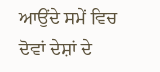ਆਉਂਦੇ ਸਮੇਂ ਵਿਚ ਦੋਵਾਂ ਦੇਸ਼ਾਂ ਦੇ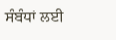ਸੰਬੰਧਾਂ ਲਈ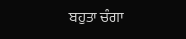ਬਹੁਤਾ ਚੰਗਾ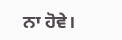ਨਾ ਹੋਵੇ।